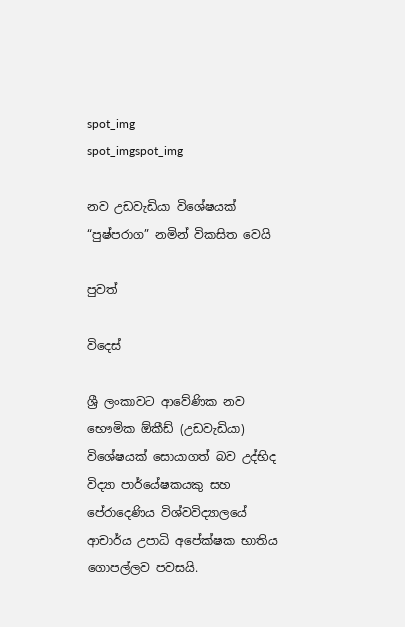spot_img
spot_imgspot_img

නව උඩවැඩියා විශේෂයක් “පුෂ්පරාග” නමින් විකසිත වෙයි

පුවත්

විදෙස්

ශ්‍රී ලංකාවට ආවේණික නව භෞමික ඕකීඩ් (උඩවැඩියා) විශේෂයක් සොයාගත් බව උද්භිද විද්‍යා පාර්යේෂකයකු සහ පේරාදෙණිය විශ්වවිද්‍යාලයේ ආචාර්ය උපාධි අපේක්ෂක භාතිය ගොපල්ලව පවසයි.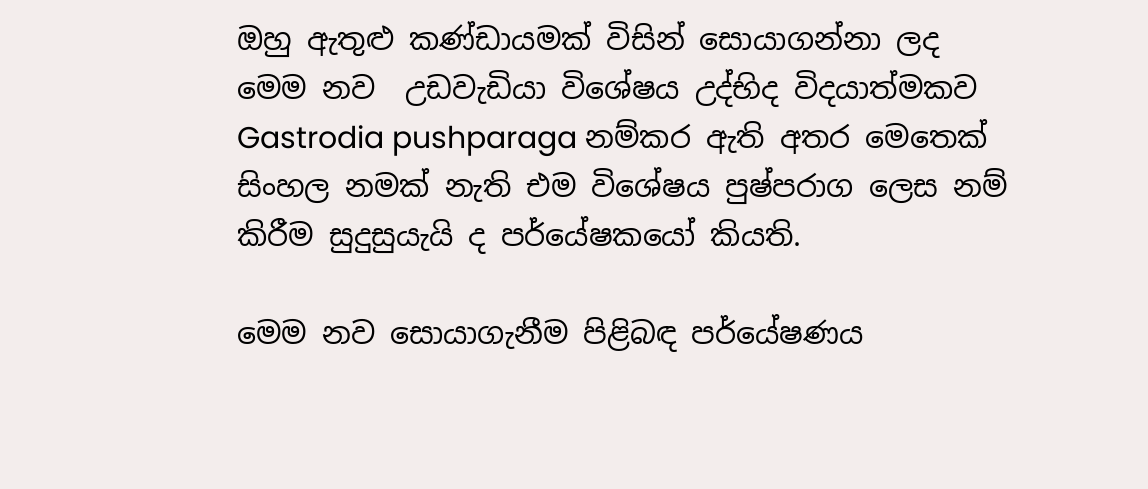ඔහු ඇතුළු කණ්ඩායමක් විසින් සොයාගන්නා ලද මෙම නව  උඩවැඩියා විශේෂය උද්භිද විදයාත්මකව Gastrodia pushparaga නම්කර ඇති අතර මෙතෙක් සිංහල නමක් නැති එම විශේෂය පුෂ්පරාග ලෙස නම් කිරීම සුදුසුයැයි ද පර්යේෂකයෝ කියති.

මෙම නව සොයාගැනීම පිළිබඳ පර්යේෂණය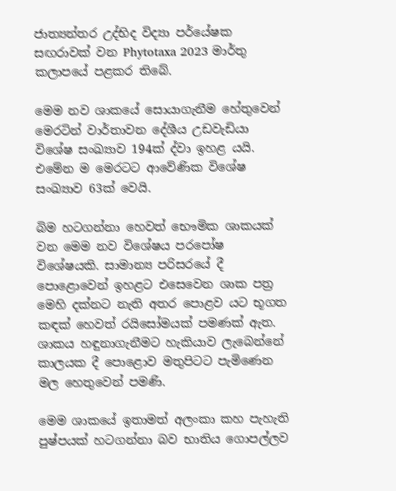ජාත්‍යන්තර උද්භිද විද්‍යා පර්යේෂක සඟරාවක් වන Phytotaxa 2023 මාර්තු කලාපයේ පළකර තිබේ.

මෙම නව ශාකයේ සොයාගැනීම හේතුවෙන් මෙරටින් වාර්තාවන දේශීය උඩවැඩියා විශේෂ සංඛ්‍යාව 194ක් ද්වා ඉහළ යයි. එමේන ම මෙරටට ආවේණික විශේෂ සංඛ්‍යාව 63ක් වෙයි.

බිම හටගන්නා හෙවත් භෞමික ශාකයක් වන මෙම නව විශේෂය පරපෝෂ විශේෂයකි. සාමාන්‍ය පරිසරයේ දී පොළොවෙන් ඉහළට එසෙවෙන ශාක පත්‍ර මෙහි දක්නට නැති අතර පොළව යට භූගත කඳක් හෙවත් රයිසෝමයක් පමණක් ඇත. ශාකය හඳුනාගැනීමට හැකියාව ලැබෙන්නේ කාලයක දී පොළොව මතුපිටට පැමිණෙන මල හෙතුවෙන් පමණි.

මෙම ශාකයේ ඉතාමත් අලංකා කහ පැහැති පුෂ්පයක් හටගන්නා බව භාතිය ගොපල්ලව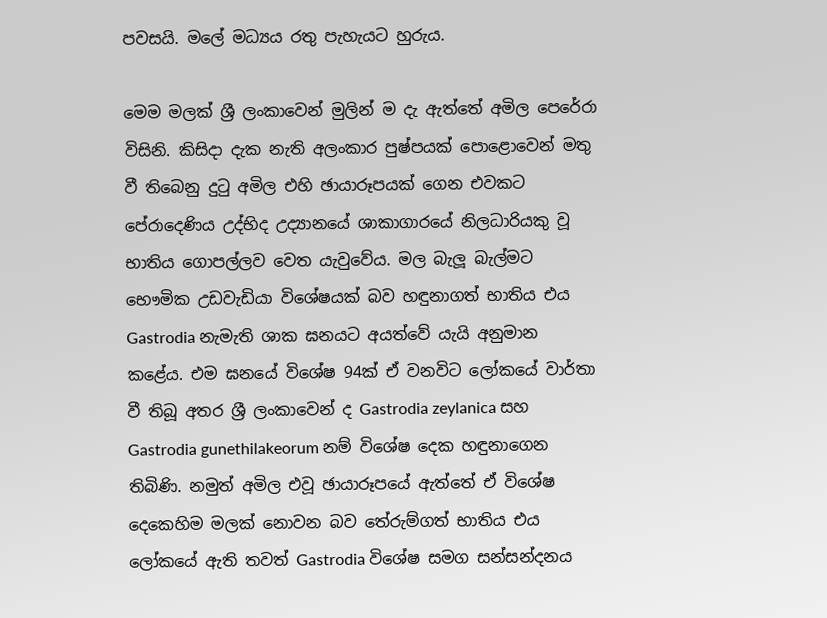පවසයි. මලේ මධ්‍යය රතු පැහැයට හුරුය.

මෙම මලක් ශ්‍රී ලංකාවෙන් මුලින් ම දැ ඇත්තේ අමිල පෙරේරා විසිනි. කිසිදා දැක නැති අලංකාර පුෂ්පයක් පොළොවෙන් මතු වී තිබෙනු දුටු අමිල එහි ඡායාරූපයක් ගෙන එවකට පේරාදෙණිය උද්භිද උද්‍යානයේ ශාකාගාරයේ නිලධාරියකු වූ භාතිය ගොපල්ලව වෙත යැවුවේය. මල බැලූ බැල්මට භෞමික උඩවැඩියා විශේෂයක් බව හඳුනාගත් භාතිය එය Gastrodia නැමැති ශාක ඝනයට අයත්වේ යැයි අනුමාන කළේය. එම ඝනයේ විශේෂ 94ක් ඒ වනවිට ලෝකයේ වාර්තා වී තිබූ අතර ශ්‍රී ලංකාවෙන් ද Gastrodia zeylanica සහ Gastrodia gunethilakeorum නම් විශේෂ දෙක හඳුනාගෙන තිබිණි. නමුත් අමිල එවූ ඡායාරූපයේ ඇත්තේ ඒ විශේෂ දෙකෙහිම මලක් නොවන බව තේරුම්ගත් භාතිය එය ලෝකයේ ඇති තවත් Gastrodia විශේෂ සමග සන්සන්දනය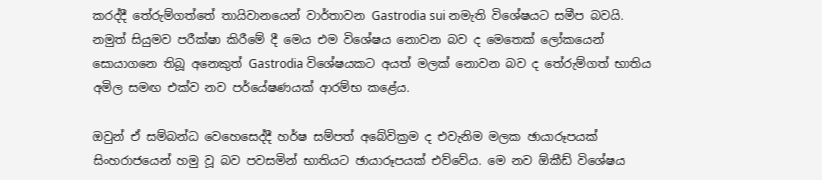කරද්දී තේරුම්ගත්තේ තායිවානයෙන් වාර්තාවන Gastrodia sui නමැති විශේෂයට සමීප බවයි. නමුත් සියුමව පරීක්ෂා කිරීමේ දී මෙය එම විශේෂය නොවන බව ද මෙතෙක් ලෝකයෙන් සොයාගනෙ තිබූ අනෙකුත් Gastrodia විශේෂයකට අයත් මලක් නොවන බව ද තේරුම්ගත් භාතිය අමිල සමඟ එක්ව නව පර්යේෂණයක් ආරම්භ කළේය.

ඔවුන් ඒ සම්බන්ධ වෙහෙසෙද්දී හර්ෂ සම්පත් අබේවික්‍රම ද එවැනිම මලක ඡායාරූපයක් සිංහරාජයෙන් හමු වූ බව පවසමින් ‍භාතියට ඡායාරූපයක් එව්වේය. මෙ නව ඕකීඩ් විශේෂය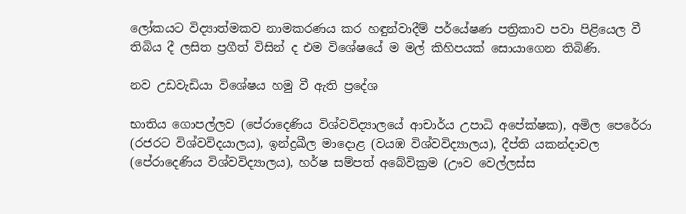ලෝකයට විද්‍යාත්මකව නාමකරණය කර හඳුන්වාදීම් පර්යේෂණ පත්‍රිකාව පවා පිළියෙල වී තිබිය දී ලසිත ප්‍රගීත් විසින් ද එම විශේෂයේ ම මල් කිහිපයක් සොයාගෙන තිබිණි.

නව උඩවැඩියා විශේෂය හමු වී ඇති ප්‍රදේශ

භාතිය ගොපල්ලව (පේරාදෙණිය විශ්වවිද්‍යාල‍යේ ආචාර්ය උපාධි අපේක්ෂක), අමිල පෙරේරා (රජරට විශ්වවිදයාලය), ඉන්ද්‍රඛීල මාදොළ (වයඹ විශ්වවිද්‍යාලය), දීප්ති යකන්දාවල (පේරාදෙණිය විශ්වවිද්‍යාලය), හර්ෂ සම්පත් අබේවික්‍රම (ඌව වෙල්ලස්ස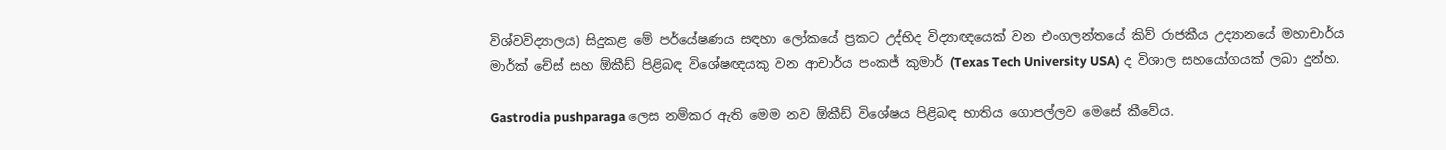විශ්වවිද්‍යාලය) සිදුකළ මේ පර්යේෂණය සඳහා ලෝක‍යේ ප්‍රකට උද්භිද විද්‍යාඥයෙක් වන එංගලන්තයේ කිව් රාජකීය උද්‍යානයේ මහාචාර්ය මාර්ක් චේස් සහ ඕකීඩ් පිළිබඳ විශේෂඥයකු වන ආචාර්ය පංකජ් කුමාර් (Texas Tech University USA) ද විශාල සහයෝගයක් ලබා දුන්හ.

Gastrodia pushparaga ලෙස නම්කර ඇති මෙම නව ඕකීඩ් විශේෂය පිළිබඳ භාතිය ගොපල්ලව මෙසේ කීවේය.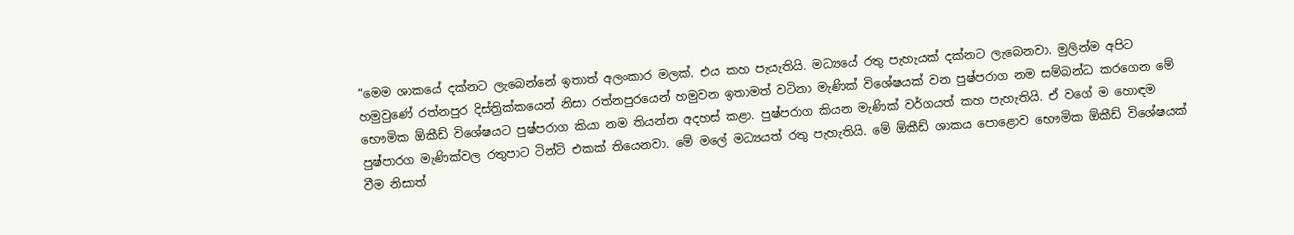“මෙම ශාකයේ දක්නට ලැබෙන්නේ ඉතාත් අලංකාර මලක්. එය කහ පැයැතියි. මධ්‍යයේ රතු පැහැයක් දක්නට ලැබෙනවා. මුලින්ම අපිට හමුවුණේ රත්නපුර දිස්ත්‍රික්කයෙන් නිසා රත්නපුරයෙන් හමුවන ඉතාමත් වටිනා මැණික් විශේෂයක් වන පුෂ්පරාග නම සම්බන්ධ කරගෙන මේ භෞමික ඕකීඩ් විශේෂයට පුෂ්පරාග කියා නම තියන්න අදහස් කළා. පුෂ්පරාග කියන මැණික් වර්ගයත් කහ පැහැතියි. ඒ වගේ ම හොඳම පුෂ්පාරග මැණික්වල රතුපාට ටින්ට් එකක් තියෙනවා. මේ මලේ මධ්‍යයත් රතු පැහැතියි. මේ ඕකීඩ් ශාකය පොළොව භෞමික ඕකීඩ් විශේෂයක් වීම නිසාත්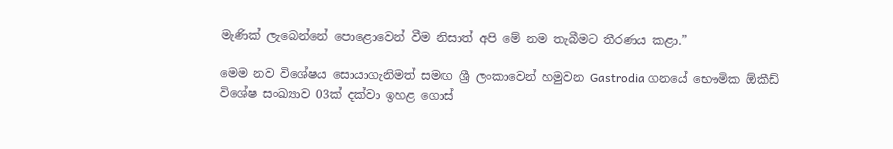මැණික් ලැබෙන්නේ පොළොවෙන් වීම නිසාත් අපි මේ නම තැබීමට තීරණය කළා.”

මෙම නව විශේෂය සොයාගැනිමත් සමඟ ශ්‍රී ලංකාවෙන් හමුවන Gastrodia ගනයේ භෞමික ඕකීඩ් විශේෂ සංඛ්‍යාව 03ක් දක්වා ඉහළ ගොස්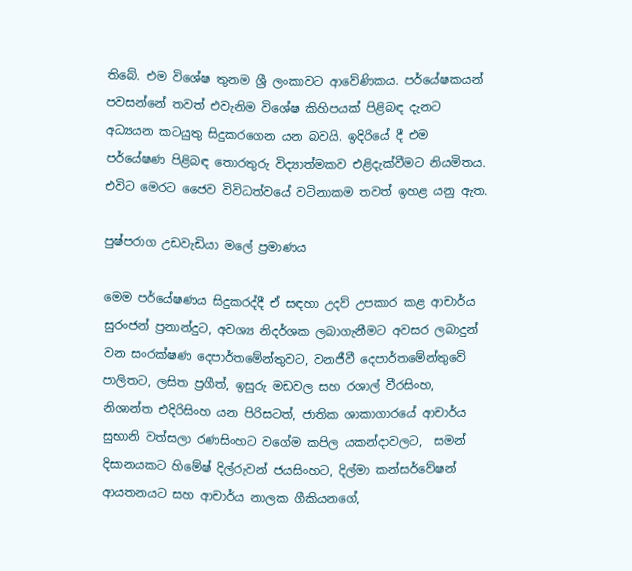තිබේ. එම විශේෂ තුනම ශ්‍රී ලංකාවට ආවේණිකය. පර්යේෂකයන් පවසන්නේ තවත් එවැනිම විශේෂ කිහිපයක් පිළිබඳ දැනට අධ්‍යයන කටයුතු සිදුකරගෙන යන බවයි. ඉදිරියේ දී එම පර්යේෂණ පිළිබඳ තොරතුරු විද්‍යාත්මකව එළිදැක්වීමට නියමිතය. එවිට මෙරට ජෛව විවිධත්වයේ වටිනාකම තවත් ඉහළ යනු ඇත.

පුෂ්පරාග උඩවැඩියා මලේ ප්‍රමාණය

මෙම පර්යේෂණය සිදුකරද්දී ඒ සඳහා උදව් උපකාර කළ ආචාර්ය සුරංජන් ප්‍රනාන්දුට, අවශ්‍ය නිදර්ශක ලබාගැනීමට අවසර ලබාදුන් වන සංරක්ෂණ දෙපාර්තමේන්තුවට, වනජීවී දෙපාර්තමේන්තුවේ පාලිතට, ලසිත ප්‍රගීත්, ඉසුරු මඩවල සහ රශාල් වීරසිංහ, නිශාන්ත එදිරිසිංහ යන පිරිසටත්, ජාතික ශාකාගාරයේ ආචාර්ය සුභානි වත්සලා රණසිංහට වගේම කපිල යකන්දාවලට,  සමන් දිසානයකට හිමේෂ් දිල්රුවන් ජයසිංහට, දිල්මා කන්සර්වේෂන් ආයතනයට සහ ආචාර්ය නාලක ගීකියනගේ,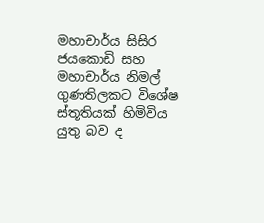මහාචාර්ය සිසිර ජයකොඩි සහ මහාචාර්ය නිමල් ගුණතිලකට විශේෂ ස්තූතියක් හිමිවිය යුතු බව ද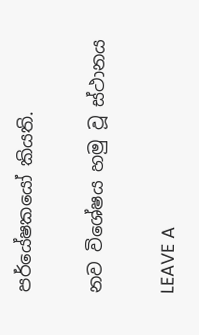පර්යේෂකයෝ කියති.

නව විශේෂය හමු වූ ස්ථානය

LEAVE A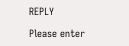REPLY

Please enter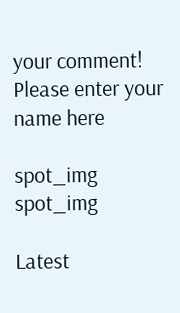your comment!
Please enter your name here

spot_img
spot_img

Latest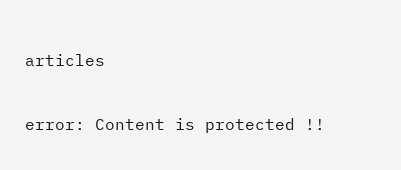articles

error: Content is protected !!